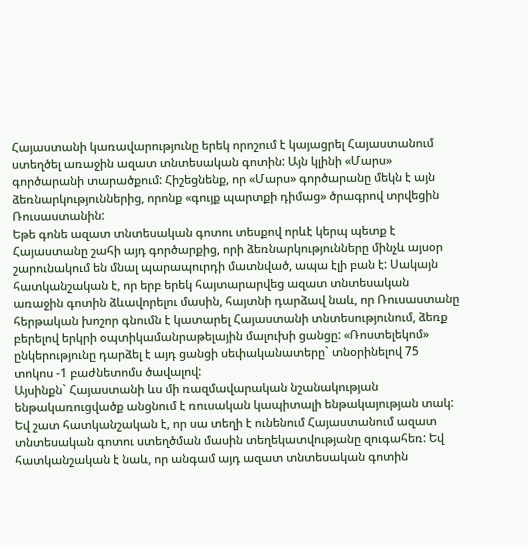Հայաստանի կառավարությունը երեկ որոշում է կայացրել Հայաստանում ստեղծել առաջին ազատ տնտեսական գոտին: Այն կլինի «Մարս» գործարանի տարածքում: Հիշեցնենք, որ «Մարս» գործարանը մեկն է այն ձեռնարկություններից, որոնք «գույք պարտքի դիմաց» ծրագրով տրվեցին Ռուսաստանին:
Եթե գոնե ազատ տնտեսական գոտու տեսքով որևէ կերպ պետք է Հայաստանը շահի այդ գործարքից, որի ձեռնարկությունները մինչև այսօր շարունակում են մնալ պարապուրդի մատնված, ապա էլի բան է: Սակայն հատկանշական է, որ երբ երեկ հայտարարվեց ազատ տնտեսական առաջին գոտին ձևավորելու մասին, հայտնի դարձավ նաև, որ Ռուսաստանը հերթական խոշոր գնումն է կատարել Հայաստանի տնտեսությունում, ձեռք բերելով երկրի օպտիկամանրաթելային մալուխի ցանցը: «Ռոստելեկոմ» ընկերությունը դարձել է այդ ցանցի սեփականատերը` տնօրինելով 75 տոկոս -1 բաժնետոմս ծավալով:
Այսինքն` Հայաստանի ևս մի ռազմավարական նշանակության ենթակառուցվածք անցնում է ռուսական կապիտալի ենթակայության տակ: Եվ շատ հատկանշական է, որ սա տեղի է ունենում Հայաստանում ազատ տնտեսական գոտու ստեղծման մասին տեղեկատվությանը զուգահեռ: Եվ հատկանշական է նաև, որ անգամ այդ ազատ տնտեսական գոտին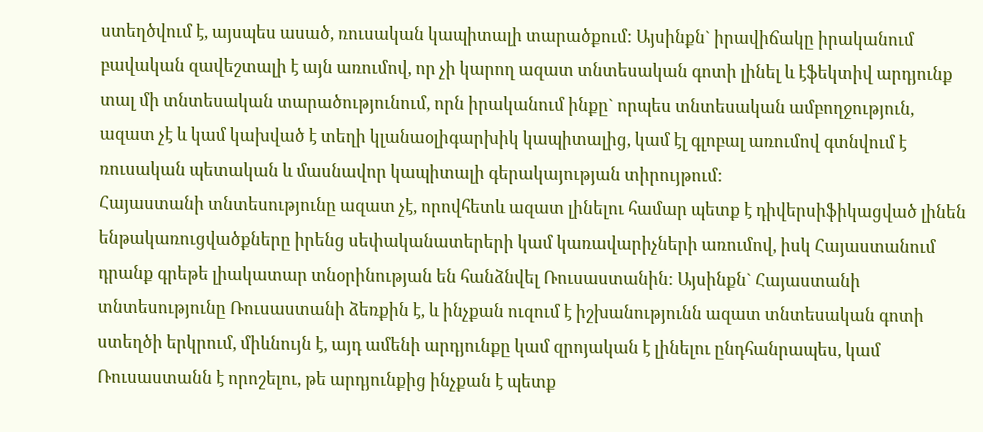ստեղծվում է, այսպես ասած, ռուսական կապիտալի տարածքում: Այսինքն` իրավիճակը իրականում բավական զավեշտալի է այն առումով, որ չի կարող ազատ տնտեսական գոտի լինել և էֆեկտիվ արդյունք տալ մի տնտեսական տարածությունում, որն իրականում ինքը` որպես տնտեսական ամբողջություն, ազատ չէ և կամ կախված է տեղի կլանաօլիգարխիկ կապիտալից, կամ էլ գլոբալ առումով գտնվում է ռուսական պետական և մասնավոր կապիտալի գերակայության տիրույթում:
Հայաստանի տնտեսությունը ազատ չէ, որովհետև ազատ լինելու համար պետք է դիվերսիֆիկացված լինեն ենթակառուցվածքները իրենց սեփականատերերի կամ կառավարիչների առումով, իսկ Հայաստանում դրանք գրեթե լիակատար տնօրինության են հանձնվել Ռուսաստանին: Այսինքն` Հայաստանի տնտեսությունը Ռուսաստանի ձեռքին է, և ինչքան ուզում է իշխանությունն ազատ տնտեսական գոտի ստեղծի երկրում, միևնույն է, այդ ամենի արդյունքը կամ զրոյական է լինելու ընդհանրապես, կամ Ռուսաստանն է որոշելու, թե արդյունքից ինչքան է պետք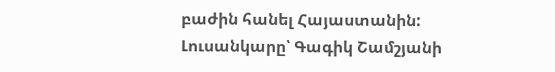բաժին հանել Հայաստանին:
Լուսանկարը՝ Գագիկ Շամշյանի